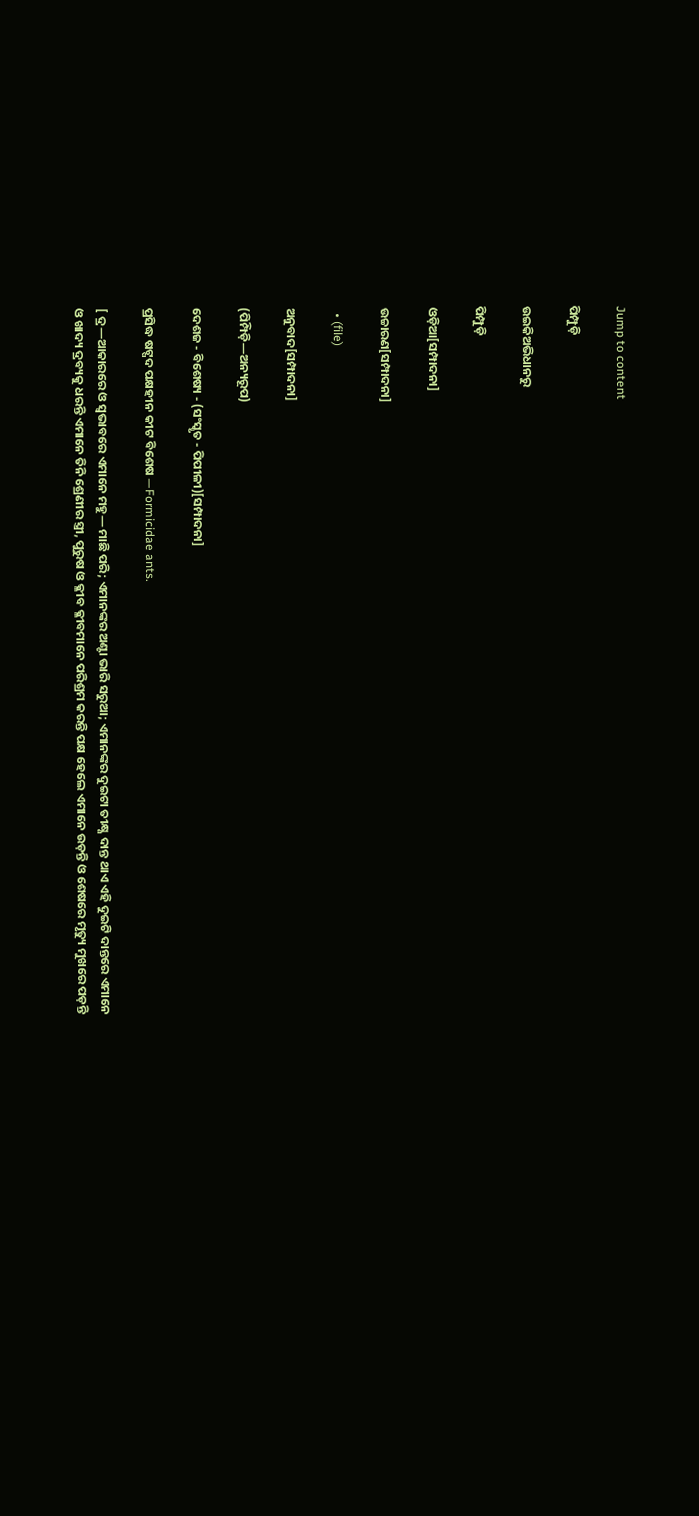Jump to content

ପିମ୍ପୁଡ଼ି

ଉଇକିଅଭିଧାନ‌ରୁ

ପିମ୍ପୁଡ଼ି

ଓଡ଼ିଆ[ସମ୍ପାଦନା]

ଉଚ୍ଚାରଣ[ସମ୍ପାଦନା]

  • (file)

ଅନୁବାଦ[ସମ୍ପାଦନା]

(ପିମ୍ପିଡ଼ି—ଅନ୍ୟରୂପ)

ଦେଶଜ - ବିଶେଷ୍ୟ - (ସଂସ୍କୃତ - ପିପୀଳୀ)[ସମ୍ପାଦନା]

ପ୍ରସିଦ୍ଧ ଷଟ୍ପଦ ପକ୍ଷହୀନ କୀଟ ବିଶେଷ —Formicidae ants.

[ ଦ୍ର—ଆକାରରେ ଓ ସ୍ୱଭାବରେ ଏମାନେ ମହୁ— ମାଛି ପରି; ଏମାନଙ୍କର ଅଣ୍ଟା ଭାରି ସରୁଆ; ଏମାନଙ୍କର ଦୁଇଟା ତୀକ୍ଷ୍ଣ ଦାନ୍ତ ଥାଏ ଏହି ଦୁଇଟି ଦାନ୍ତରେ ଏମାନେ ଓ ଖାଦ୍ୟ ଦ୍ରବ୍ୟକୁ ଧରନ୍ତି ଏମାନେ ତିନି ଶ୍ରେଣୀର ସ୍ତ୍ରୀ, ପୁରୁଷ ଓ କ୍ଳୀବ କ୍ଳୀବମାନେ ପରିଶ୍ରମ କରନ୍ତି ପକ୍ଷ ହେଲେ ଏମାନେ ଉଡ଼ନ୍ତି ଓ ଶେଷରେ ମୃତ୍ୟୁ ମୁଖରେ ପଡ଼ନ୍ତି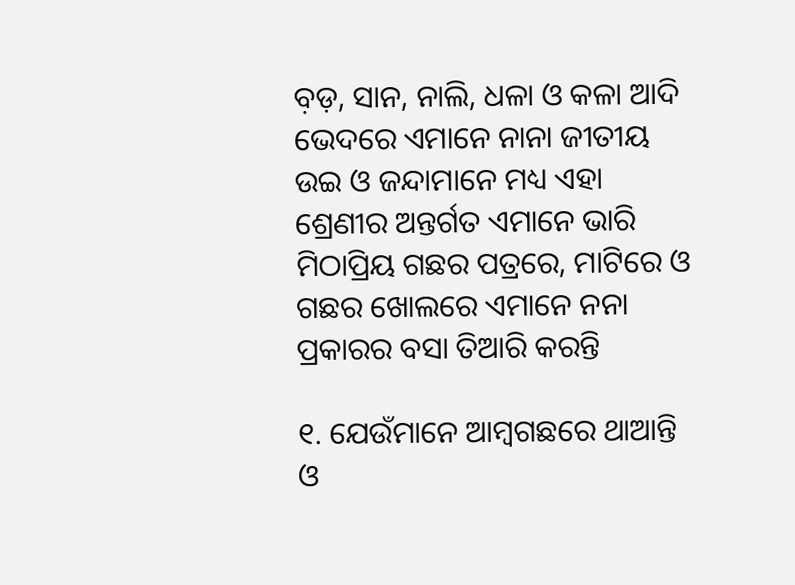ବ଼ଡ଼, ସାନ, ନାଲି, ଧଳା ଓ କଳା ଆଦି ଭେଦରେ ଏମାନେ ନାନା ଜୀତୀୟ ଉଇ ଓ ଜନ୍ଦାମାନେ ମଧ୍ୟ ଏହା ଶ୍ରେଣୀର ଅନ୍ତର୍ଗତ ଏମାନେ ଭାରି ମିଠାପ୍ରିୟ ଗଛର ପତ୍ରରେ, ମାଟିରେ ଓ ଗଛର ଖୋଲରେ ଏମାନେ ନନା ପ୍ରକାରର ବସା ତିଆରି କରନ୍ତି

୧. ଯେଉଁମାନେ ଆମ୍ୱଗଛରେ ଥାଆନ୍ତି ଓ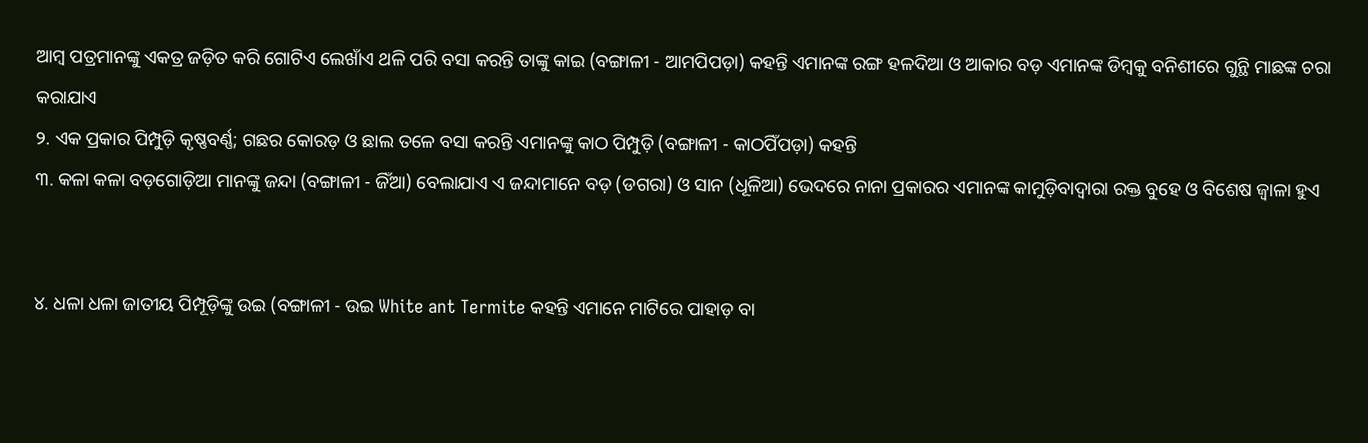ଆମ୍ୱ ପତ୍ରମାନଙ୍କୁ ଏକତ୍ର ଜଡ଼ିତ କରି ଗୋଟିଏ ଲେଖାଁଏ ଥଳି ପରି ବସା କରନ୍ତି ତାଙ୍କୁ କାଇ (ବଙ୍ଗାଳୀ - ଆମପିପଡ଼ା) କହନ୍ତି ଏମାନଙ୍କ ରଙ୍ଗ ହଳଦିଆ ଓ ଆକାର ବଡ଼ ଏମାନଙ୍କ ଡିମ୍ୱକୁ ବନିଶୀରେ ଗୁନ୍ଥି ମାଛଙ୍କ ଚରା କରାଯାଏ
୨. ଏକ ପ୍ରକାର ପିମ୍ପୁଡ଼ି କୃଷ୍ଣବର୍ଣ୍ଣ; ଗଛର କୋରଡ଼ ଓ ଛାଲ ତଳେ ବସା କରନ୍ତି ଏମାନଙ୍କୁ କାଠ ପିମ୍ପୁଡ଼ି (ବଙ୍ଗାଳୀ - କାଠପିଁପଡ଼ା) କହନ୍ତି
୩. କଳା କଳା ବଡ଼ଗୋଡ଼ିଆ ମାନଙ୍କୁ ଜନ୍ଦା (ବଙ୍ଗାଳୀ - ଜିଁଆ) ବେଲାଯାଏ ଏ ଜନ୍ଦାମାନେ ବଡ଼ (ଡଗରା) ଓ ସାନ (ଧୂଳିଆ) ଭେଦରେ ନାନା ପ୍ରକାରର ଏମାନଙ୍କ କାମୁଡ଼ିବାଦ୍ୱାରା ରକ୍ତ ବୁହେ ଓ ବିଶେଷ ଜ୍ୱାଳା ହୁଏ


୪. ଧଳା ଧଳା ଜାତୀୟ ପିମ୍ପୂଡ଼ିଙ୍କୁ ଉଇ (ବଙ୍ଗାଳୀ - ଉଇ White ant Termite କହନ୍ତି ଏମାନେ ମାଟିରେ ପାହାଡ଼ ବା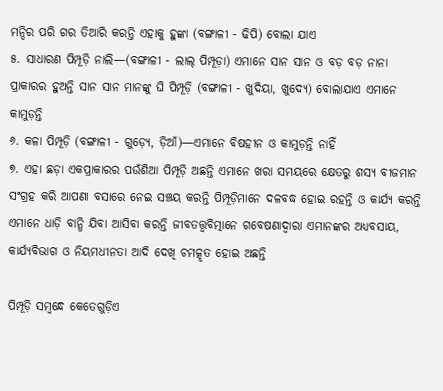ମନ୍ଦିର ପରି ଗର ତିଆରି କରନ୍ତି ଏହାକୁ ହୁଙ୍କା (ବଙ୍ଗାଳୀ - ଢିପି) ବୋଲା ଯାଏ
୫. ସାଧାରଣ ପିମ୍ପୂଡ଼ି ନାଲି—(ବଙ୍ଗାଳୀ - ଲାଲ୍ ପିମ୍ପୂଡ଼ା) ଏମାନେ ସାନ ସାନ ଓ ବଡ଼ ବଡ଼ ନାନା ପ୍ରାକାରର ହୁଅନ୍ତି ସାନ ସାନ ମାନଙ୍କୁ ଘି ପିମ୍ପୂଡ଼ି (ବଙ୍ଗାଳୀ - ଖୁଦିୟା, ଖୁଦ୍ୟେ) ବୋଲାଯାଏ ଏମାନେ କାମୁଡ଼ନ୍ତି
୬. କଳା ପିମ୍ପୂଡ଼ି (ବଙ୍ଗାଳୀ - ଗୁଡ଼୍ୟେ, ଡ଼ିଆଁ)—ଏମାନେ ବିଷହୀନ ଓ କାମୁଡ଼ନ୍ତି ନାହିଁ
୭. ଏହା ଛଡ଼ା ଏକପ୍ରାକାରର ପଉଁଶିଆ ପିମ୍ପୂଡ଼ି ଅଛନ୍ତି ଏମାନେ ଖରା ସମୟରେ କ୍ଷେତରୁ ଶସ୍ୟ ବୀଜମାନ ସଂଗ୍ରହ କରି ଆପଣା ବସାରେ ନେଇ ସଞ୍ଚୟ କରନ୍ତି ପିମ୍ପୂଡ଼ିମାନେ ଦଳବଦ୍ଧ ହୋଇ ରହନ୍ତି ଓ କାର୍ଯ୍ୟ କରନ୍ତି ଏମାନେ ଧାଡ଼ି ବାନ୍ଧି ଯିବା ଆସିବା କରନ୍ତି ଜୀବତତ୍ତ୍ୱବିତ୍ମାନେ ଗବେଷଣାଦ୍ୱାରା ଏମାନଙ୍କର ଅଧ୍ୟବସାୟ, କାର୍ଯ୍ୟବିଭାଗ ଓ ନିୟମଧୀନତା ଆଦି ଦେଖି ଚମତ୍କୃତ ହୋଇ ଅଛନ୍ତି

ପିମ୍ପୂଡ଼ି ସମ୍ୱନ୍ଧେ କେତେଗୁଡ଼ିଏ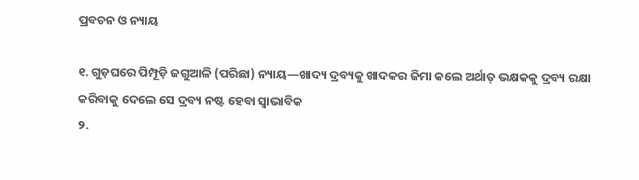ପ୍ରବଚନ ଓ ନ୍ୟାୟ

୧. ଗୁଡ଼ଘରେ ପିମ୍ପୂଡ଼ି ଜଗୁଆଳି (ପରିଛା) ନ୍ୟାୟ—ଖାଦ୍ୟ ଦ୍ରବ୍ୟକୁ ଖାଦକର ଜିମା କଲେ ଅର୍ଥାତ୍ ଭକ୍ଷକକୁ ଦ୍ରବ୍ୟ ରକ୍ଷା କରିବାକୁ ଦେଲେ ସେ ଦ୍ରବ୍ୟ ନଷ୍ଟ ହେବା ସ୍ୱାଭାବିକ
୨.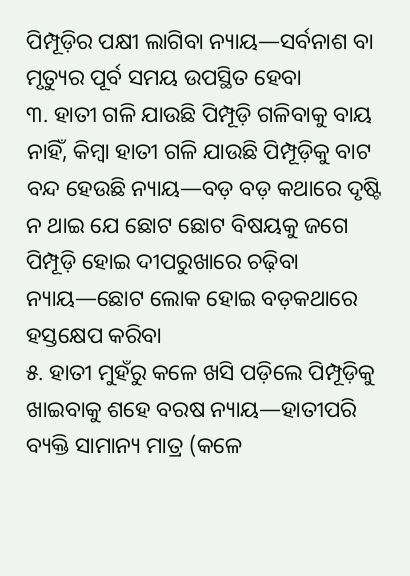ପିମ୍ପୂଡ଼ିର ପକ୍ଷୀ ଲାଗିବା ନ୍ୟାୟ—ସର୍ବନାଶ ବା ମୃତ୍ୟୁର ପୂର୍ବ ସମୟ ଉପସ୍ଥିତ ହେବା
୩. ହାତୀ ଗଳି ଯାଉଛି ପିମ୍ପୂଡ଼ି ଗଳିବାକୁ ବାୟ ନାହିଁ, କିମ୍ୱା ହାତୀ ଗଳି ଯାଉଛି ପିମ୍ପୂଡ଼ିକୁ ବାଟ ବନ୍ଦ ହେଉଛି ନ୍ୟାୟ—ବଡ଼ ବଡ଼ କଥାରେ ଦୃଷ୍ଟି ନ ଥାଇ ଯେ ଛୋଟ ଛୋଟ ବିଷୟକୁ ଜଗେ ପିମ୍ପୂଡ଼ି ହୋଇ ଦୀପରୁଖାରେ ଚଢ଼ିବା ନ୍ୟାୟ—ଛୋଟ ଲୋକ ହୋଇ ବଡ଼କଥାରେ ହସ୍ତକ୍ଷେପ କରିବା
୫. ହାତୀ ମୁହଁରୁ କଳେ ଖସି ପଡ଼ିଲେ ପିମ୍ପୂଡ଼ିକୁ ଖାଇବାକୁ ଶହେ ବରଷ ନ୍ୟାୟ—ହାତୀପରି ବ୍ୟକ୍ତି ସାମାନ୍ୟ ମାତ୍ର (କଳେ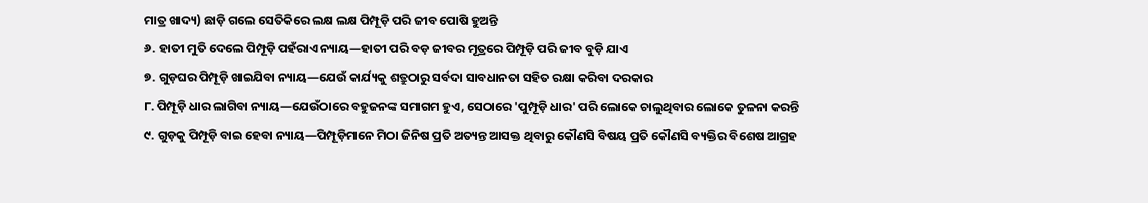ମାତ୍ର ଖାଦ୍ୟ) ଛାଡ଼ି ଗଲେ ସେତିକିରେ ଲକ୍ଷ ଲକ୍ଷ ପିମ୍ପୂଡ଼ି ପରି ଜୀବ ପୋଷି ହୁଅନ୍ତି
୬. ହାତୀ ମୁତି ଦେଲେ ପିମ୍ପୂଡ଼ି ପହଁରାଏ ନ୍ୟାୟ—ହାତୀ ପରି ବଡ଼ ଜୀବର ମୂତ୍ରରେ ପିମ୍ପୂଡ଼ି ପରି ଜୀବ ବୁଡ଼ି ଯାଏ
୭. ଗୁଡ଼ଘର ପିମ୍ପୂଡ଼ି ଖାଇଯିବା ନ୍ୟାୟ—ଯେଉଁ କାର୍ଯ୍ୟକୁ ଶତ୍ରୁଠାରୁ ସର୍ବଦା ସାବଧାନତା ସହିତ ରକ୍ଷା କରିବା ଦରକାର
୮. ପିମ୍ପୂଡ଼ି ଧାର ଲାଗିବା ନ୍ୟାୟ—ଯେଉଁଠାରେ ବହୁଜନଙ୍କ ସମାଗମ ହୁଏ, ସେଠାରେ 'ପୁମ୍ପୂଡ଼ି ଧାର' ପରି ଲୋକେ ଚାଲୁଥିବାର ଲୋକେ ତୁଳନା କରନ୍ତି
୯. ଗୁଡ଼କୁ ପିମ୍ପୂଡ଼ି ବାଇ ହେବା ନ୍ୟାୟ—ପିମ୍ପୂଡ଼ିମାନେ ମିଠା ଜିନିଷ ପ୍ରତି ଅତ୍ୟନ୍ତ ଆସକ୍ତ ଥିବାରୁ କୌଣସି ବିଷୟ ପ୍ରତି କୌଣସି ବ୍ୟକ୍ତିର ବିଶେଷ ଆଗ୍ରହ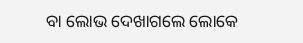ବା ଲୋଭ ଦେଖାଗଲେ ଲୋକେ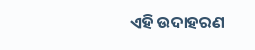ଏହି ଉଦାହରଣ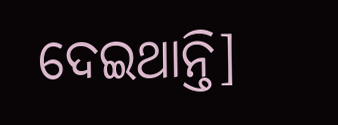ଦେଇଥାନ୍ତି]